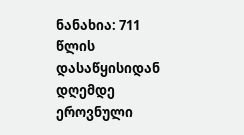ნანახია: 711
წლის დასაწყისიდან დღემდე ეროვნული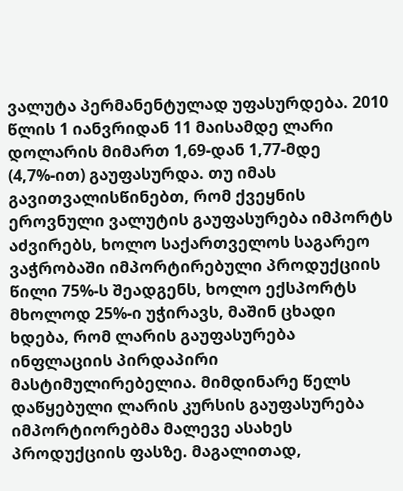ვალუტა პერმანენტულად უფასურდება. 2010 წლის 1 იანვრიდან 11 მაისამდე ლარი დოლარის მიმართ 1,69-დან 1,77-მდე (4,7%-ით) გაუფასურდა. თუ იმას გავითვალისწინებთ, რომ ქვეყნის ეროვნული ვალუტის გაუფასურება იმპორტს აძვირებს, ხოლო საქართველოს საგარეო ვაჭრობაში იმპორტირებული პროდუქციის წილი 75%-ს შეადგენს, ხოლო ექსპორტს მხოლოდ 25%-ი უჭირავს, მაშინ ცხადი ხდება, რომ ლარის გაუფასურება ინფლაციის პირდაპირი მასტიმულირებელია. მიმდინარე წელს დაწყებული ლარის კურსის გაუფასურება იმპორტიორებმა მალევე ასახეს პროდუქციის ფასზე. მაგალითად,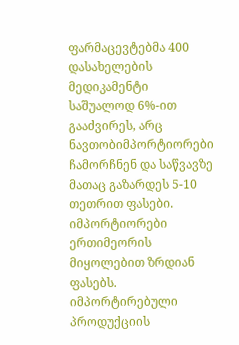ფარმაცევტებმა 400 დასახელების მედიკამენტი საშუალოდ 6%-ით გააძვირეს, არც ნავთობიმპორტიორები ჩამორჩნენ და საწვავზე მათაც გაზარდეს 5-10 თეთრით ფასები. იმპორტიორები ერთიმეორის მიყოლებით ზრდიან ფასებს. იმპორტირებული პროდუქციის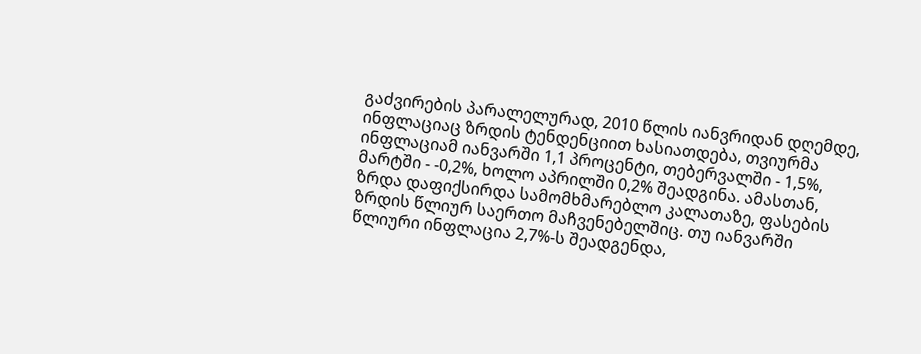გაძვირების პარალელურად, 2010 წლის იანვრიდან დღემდე, ინფლაციაც ზრდის ტენდენციით ხასიათდება, თვიურმა ინფლაციამ იანვარში 1,1 პროცენტი, თებერვალში - 1,5%, მარტში - -0,2%, ხოლო აპრილში 0,2% შეადგინა. ამასთან, ზრდა დაფიქსირდა სამომხმარებლო კალათაზე, ფასების ზრდის წლიურ საერთო მაჩვენებელშიც. თუ იანვარში წლიური ინფლაცია 2,7%-ს შეადგენდა,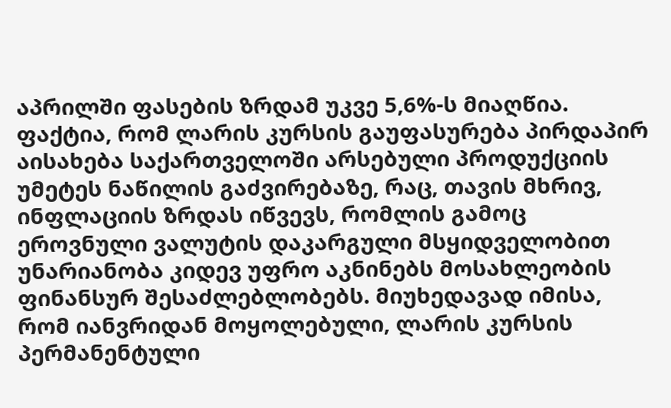აპრილში ფასების ზრდამ უკვე 5,6%-ს მიაღწია. ფაქტია, რომ ლარის კურსის გაუფასურება პირდაპირ აისახება საქართველოში არსებული პროდუქციის უმეტეს ნაწილის გაძვირებაზე, რაც, თავის მხრივ, ინფლაციის ზრდას იწვევს, რომლის გამოც ეროვნული ვალუტის დაკარგული მსყიდველობით უნარიანობა კიდევ უფრო აკნინებს მოსახლეობის ფინანსურ შესაძლებლობებს. მიუხედავად იმისა, რომ იანვრიდან მოყოლებული, ლარის კურსის პერმანენტული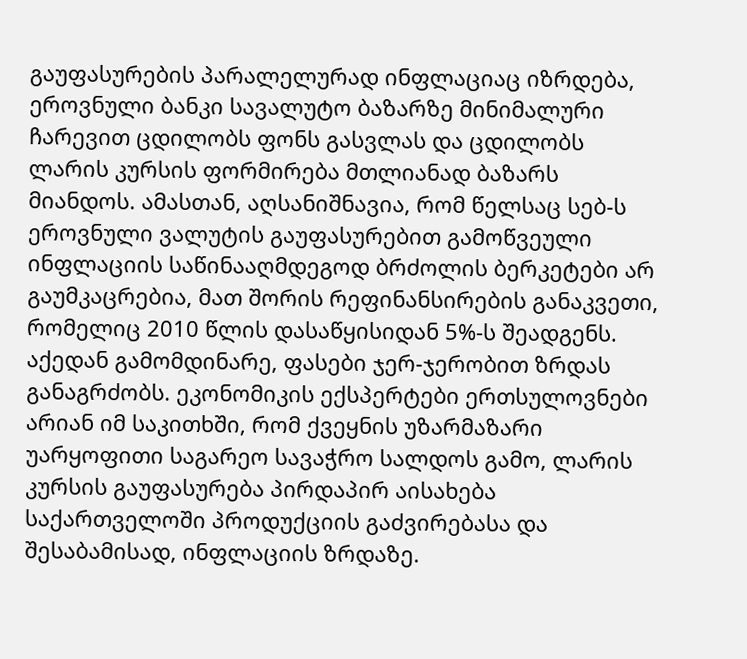გაუფასურების პარალელურად ინფლაციაც იზრდება, ეროვნული ბანკი სავალუტო ბაზარზე მინიმალური ჩარევით ცდილობს ფონს გასვლას და ცდილობს ლარის კურსის ფორმირება მთლიანად ბაზარს მიანდოს. ამასთან, აღსანიშნავია, რომ წელსაც სებ-ს ეროვნული ვალუტის გაუფასურებით გამოწვეული ინფლაციის საწინააღმდეგოდ ბრძოლის ბერკეტები არ გაუმკაცრებია, მათ შორის რეფინანსირების განაკვეთი, რომელიც 2010 წლის დასაწყისიდან 5%-ს შეადგენს. აქედან გამომდინარე, ფასები ჯერ-ჯერობით ზრდას განაგრძობს. ეკონომიკის ექსპერტები ერთსულოვნები არიან იმ საკითხში, რომ ქვეყნის უზარმაზარი უარყოფითი საგარეო სავაჭრო სალდოს გამო, ლარის კურსის გაუფასურება პირდაპირ აისახება საქართველოში პროდუქციის გაძვირებასა და შესაბამისად, ინფლაციის ზრდაზე.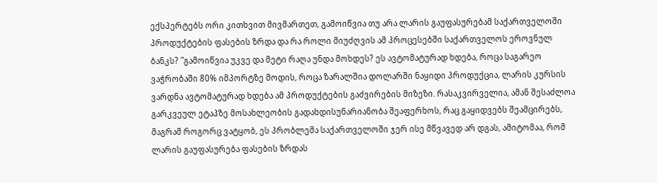ექსპერტებს ორი კითხვით მივმართეთ, გამოიწვია თუ არა ლარის გაუფასურებამ საქართველოში პროდუქტების ფასების ზრდა და რა როლი მიუძღვის ამ პროცესებში საქართველოს ეროვნულ ბანკს? "გამოიწვია უკვე და მეტი რაღა უნდა მოხდეს? ეს ავტომატურად ხდება, როცა საგარეო ვაჭრობაში 80% იმპორტზე მოდის, როცა ზარალშია დოლარში ნაყიდი პროდუქცია, ლარის კურსის ვარდნა ავტომატურად ხდება ამ პროდუქტების გაძვირების მიზეზი. რასაკვირველია, ამან შესაძლოა გარკვეულ ეტაპზე მოსახლეობის გადახდისუნარიანობა შეაფერხოს, რაც გაყიდვებს შეამცირებს, მაგრამ როგორც ვატყობ, ეს პრობლემა საქართველოში ჯერ ისე მწვავედ არ დგას, ამიტომაა, რომ ლარის გაუფასურება ფასების ზრდას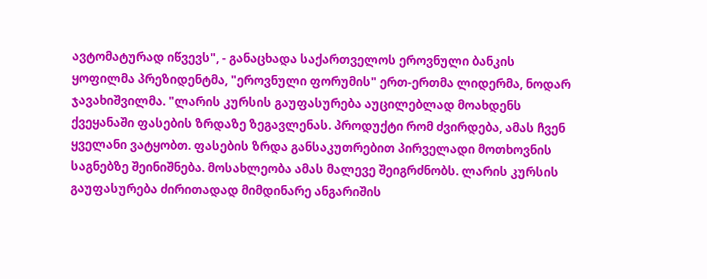ავტომატურად იწვევს", - განაცხადა საქართველოს ეროვნული ბანკის ყოფილმა პრეზიდენტმა, "ეროვნული ფორუმის" ერთ-ერთმა ლიდერმა, ნოდარ ჯავახიშვილმა. "ლარის კურსის გაუფასურება აუცილებლად მოახდენს ქვეყანაში ფასების ზრდაზე ზეგავლენას. პროდუქტი რომ ძვირდება, ამას ჩვენ ყველანი ვატყობთ. ფასების ზრდა განსაკუთრებით პირველადი მოთხოვნის საგნებზე შეინიშნება. მოსახლეობა ამას მალევე შეიგრძნობს. ლარის კურსის გაუფასურება ძირითადად მიმდინარე ანგარიშის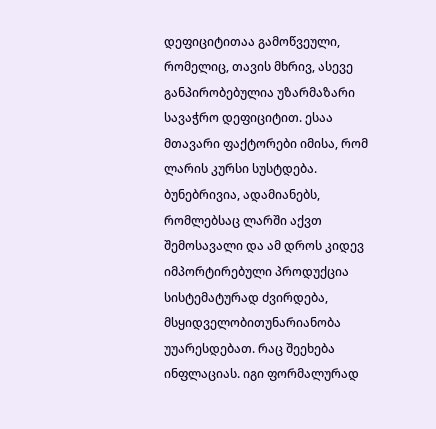დეფიციტითაა გამოწვეული, რომელიც, თავის მხრივ, ასევე განპირობებულია უზარმაზარი სავაჭრო დეფიციტით. ესაა მთავარი ფაქტორები იმისა, რომ ლარის კურსი სუსტდება. ბუნებრივია, ადამიანებს, რომლებსაც ლარში აქვთ შემოსავალი და ამ დროს კიდევ იმპორტირებული პროდუქცია სისტემატურად ძვირდება, მსყიდველობითუნარიანობა უუარესდებათ. რაც შეეხება ინფლაციას. იგი ფორმალურად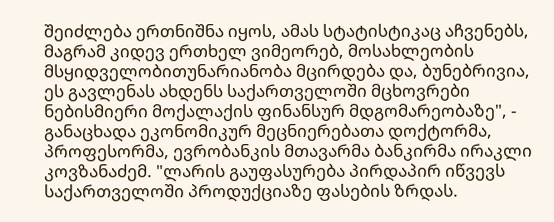შეიძლება ერთნიშნა იყოს, ამას სტატისტიკაც აჩვენებს, მაგრამ კიდევ ერთხელ ვიმეორებ, მოსახლეობის მსყიდველობითუნარიანობა მცირდება და, ბუნებრივია, ეს გავლენას ახდენს საქართველოში მცხოვრები ნებისმიერი მოქალაქის ფინანსურ მდგომარეობაზე", - განაცხადა ეკონომიკურ მეცნიერებათა დოქტორმა, პროფესორმა, ევრობანკის მთავარმა ბანკირმა ირაკლი კოვზანაძემ. "ლარის გაუფასურება პირდაპირ იწვევს საქართველოში პროდუქციაზე ფასების ზრდას.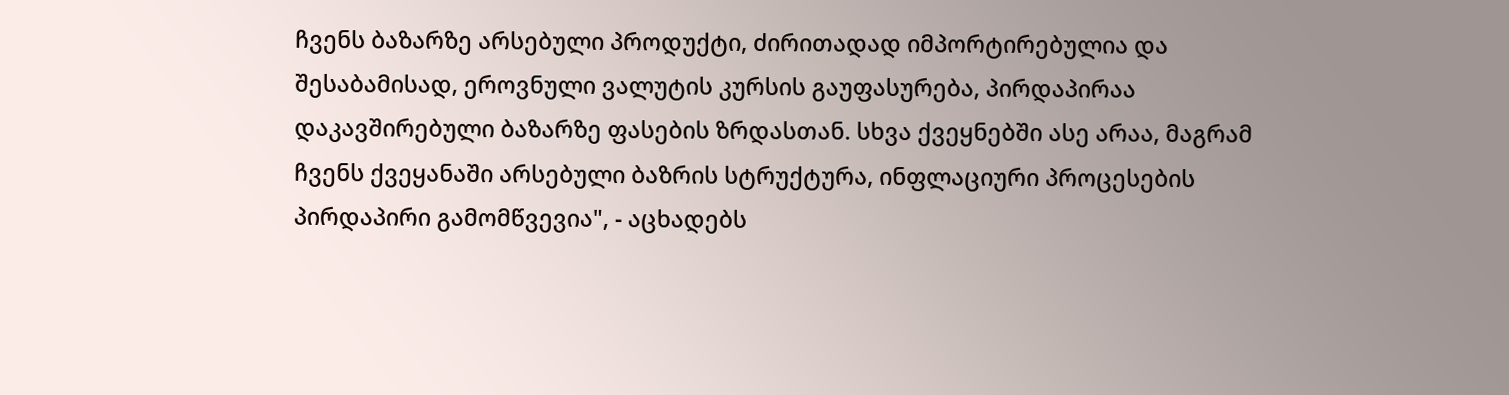ჩვენს ბაზარზე არსებული პროდუქტი, ძირითადად იმპორტირებულია და შესაბამისად, ეროვნული ვალუტის კურსის გაუფასურება, პირდაპირაა დაკავშირებული ბაზარზე ფასების ზრდასთან. სხვა ქვეყნებში ასე არაა, მაგრამ ჩვენს ქვეყანაში არსებული ბაზრის სტრუქტურა, ინფლაციური პროცესების პირდაპირი გამომწვევია", - აცხადებს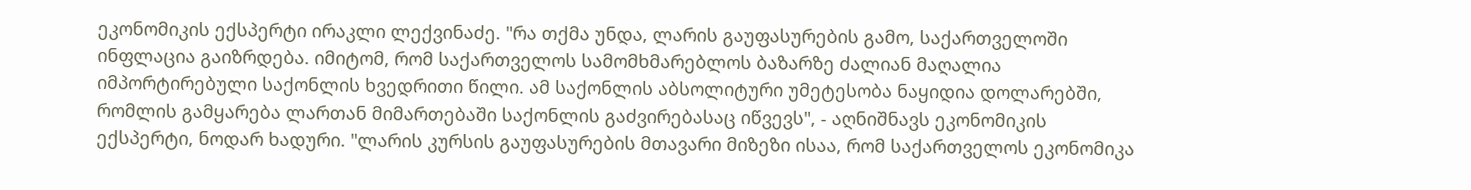ეკონომიკის ექსპერტი ირაკლი ლექვინაძე. "რა თქმა უნდა, ლარის გაუფასურების გამო, საქართველოში ინფლაცია გაიზრდება. იმიტომ, რომ საქართველოს სამომხმარებლოს ბაზარზე ძალიან მაღალია იმპორტირებული საქონლის ხვედრითი წილი. ამ საქონლის აბსოლიტური უმეტესობა ნაყიდია დოლარებში, რომლის გამყარება ლართან მიმართებაში საქონლის გაძვირებასაც იწვევს", - აღნიშნავს ეკონომიკის ექსპერტი, ნოდარ ხადური. "ლარის კურსის გაუფასურების მთავარი მიზეზი ისაა, რომ საქართველოს ეკონომიკა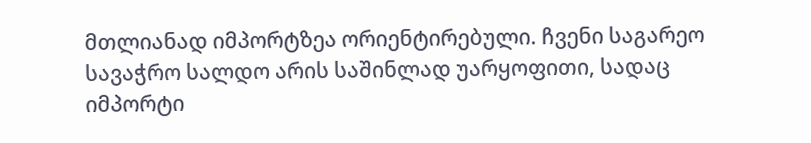მთლიანად იმპორტზეა ორიენტირებული. ჩვენი საგარეო სავაჭრო სალდო არის საშინლად უარყოფითი, სადაც იმპორტი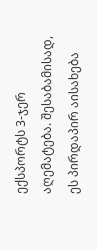ექსპორტს 3-ჯერ აღემატება. შესაბამისად, ეს პირდაპირ აისახება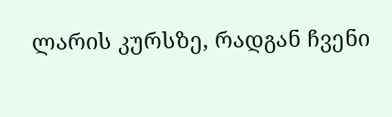ლარის კურსზე, რადგან ჩვენი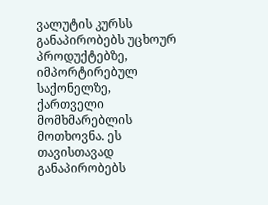ვალუტის კურსს განაპირობებს უცხოურ პროდუქტებზე, იმპორტირებულ საქონელზე, ქართველი მომხმარებლის მოთხოვნა. ეს თავისთავად განაპირობებს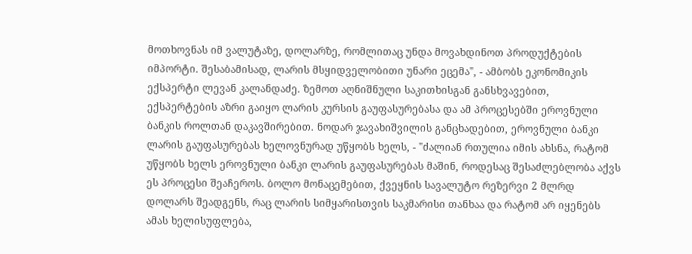მოთხოვნას იმ ვალუტაზე, დოლარზე, რომლითაც უნდა მოვახდინოთ პროდუქტების იმპორტი. შესაბამისად, ლარის მსყიდველობითი უნარი ეცემა", - ამბობს ეკონომიკის ექსპერტი ლევან კალანდაძე. ზემოთ აღნიშნული საკითხისგან განსხვავებით, ექსპერტების აზრი გაიყო ლარის კურსის გაუფასურებასა და ამ პროცესებში ეროვნული ბანკის როლთან დაკავშირებით. ნოდარ ჯავახიშვილის განცხადებით, ეროვნული ბანკი ლარის გაუფასურებას ხელოვნურად უწყობს ხელს, - "ძალიან რთულია იმის ახსნა, რატომ უწყობს ხელს ეროვნული ბანკი ლარის გაუფასურებას მაშინ, როდესაც შესაძლებლობა აქვს ეს პროცესი შეაჩეროს. ბოლო მონაცემებით, ქვეყნის სავალუტო რეზერვი 2 მლრდ დოლარს შეადგენს, რაც ლარის სიმყარისთვის საკმარისი თანხაა და რატომ არ იყენებს ამას ხელისუფლება,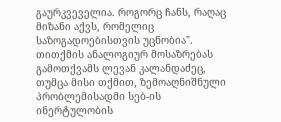გაურკვეველია. როგორც ჩანს, რაღაც მიზანი აქვს, რომელიც საზოგადოებისთვის უცნობია". თითქმის ანალოგიურ მოსაზრებას გამოთქვამს ლევან კალანდაძეც, თუმცა მისი თქმით, ზემოაღნიშნული პრობლემისადმი სებ-ის ინერტულობის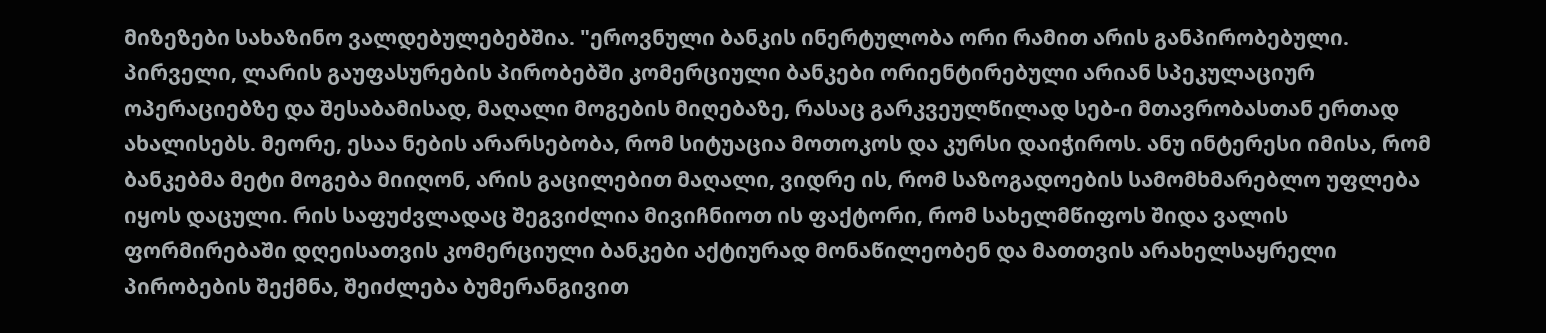მიზეზები სახაზინო ვალდებულებებშია. "ეროვნული ბანკის ინერტულობა ორი რამით არის განპირობებული. პირველი, ლარის გაუფასურების პირობებში კომერციული ბანკები ორიენტირებული არიან სპეკულაციურ ოპერაციებზე და შესაბამისად, მაღალი მოგების მიღებაზე, რასაც გარკვეულწილად სებ-ი მთავრობასთან ერთად ახალისებს. მეორე, ესაა ნების არარსებობა, რომ სიტუაცია მოთოკოს და კურსი დაიჭიროს. ანუ ინტერესი იმისა, რომ ბანკებმა მეტი მოგება მიიღონ, არის გაცილებით მაღალი, ვიდრე ის, რომ საზოგადოების სამომხმარებლო უფლება იყოს დაცული. რის საფუძვლადაც შეგვიძლია მივიჩნიოთ ის ფაქტორი, რომ სახელმწიფოს შიდა ვალის ფორმირებაში დღეისათვის კომერციული ბანკები აქტიურად მონაწილეობენ და მათთვის არახელსაყრელი პირობების შექმნა, შეიძლება ბუმერანგივით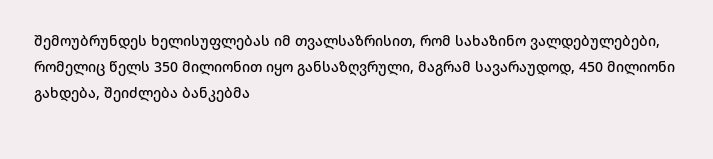შემოუბრუნდეს ხელისუფლებას იმ თვალსაზრისით, რომ სახაზინო ვალდებულებები, რომელიც წელს 350 მილიონით იყო განსაზღვრული, მაგრამ სავარაუდოდ, 450 მილიონი გახდება, შეიძლება ბანკებმა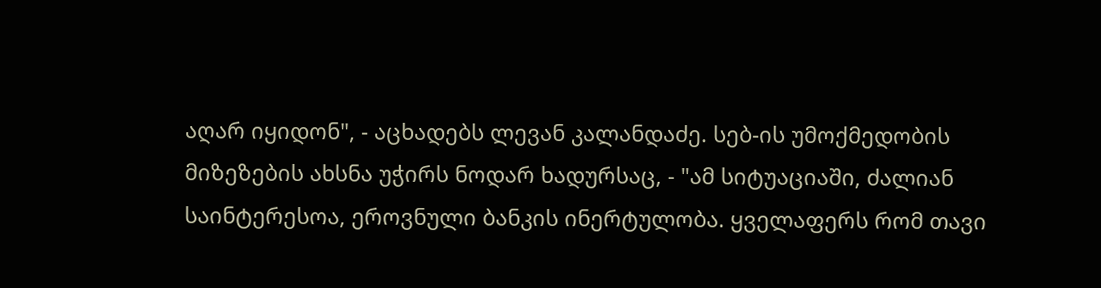აღარ იყიდონ", - აცხადებს ლევან კალანდაძე. სებ-ის უმოქმედობის მიზეზების ახსნა უჭირს ნოდარ ხადურსაც, - "ამ სიტუაციაში, ძალიან საინტერესოა, ეროვნული ბანკის ინერტულობა. ყველაფერს რომ თავი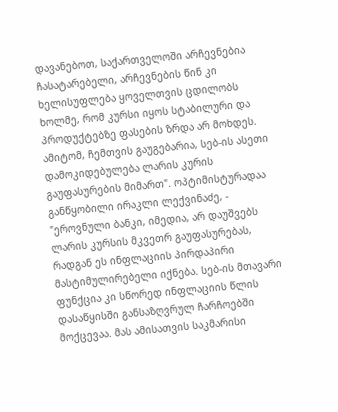დავანებოთ, საქართველოში არჩევნებია ჩასატარებელი, არჩევნების წინ კი ხელისუფლება ყოველთვის ცდილობს ხოლმე, რომ კურსი იყოს სტაბილური და პროდუქტებზე ფასების ზრდა არ მოხდეს. ამიტომ, ჩემთვის გაუგებარია, სებ-ის ასეთი დამოკიდებულება ლარის კურის გაუფასურების მიმართ". ოპტიმისტურადაა განწყობილი ირაკლი ლექვინაძე, - "ეროვნული ბანკი, იმედია, არ დაუშვებს ლარის კურსის მკვეთრ გაუფასურებას, რადგან ეს ინფლაციის პირდაპირი მასტიმულირებელი იქნება. სებ-ის მთავარი ფუნქცია კი სწორედ ინფლაციის წლის დასაწყისში განსაზღვრულ ჩარჩოებში მოქცევაა. მას ამისათვის საკმარისი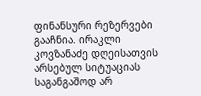ფინანსური რეზერვები გააჩნია. ირაკლი კოვზანაძე დღეისათვის არსებულ სიტუაციას საგანგაშოდ არ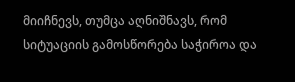მიიჩნევს, თუმცა აღნიშნავს, რომ სიტუაციის გამოსწორება საჭიროა და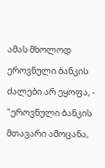ამას მხოლოდ ეროვნული ბანკის ძალები არ ეყოფა, - "ეროვნული ბანკის მთავარი ამოცანა,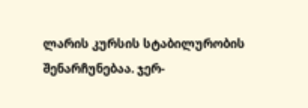ლარის კურსის სტაბილურობის შენარჩუნებაა. ჯერ-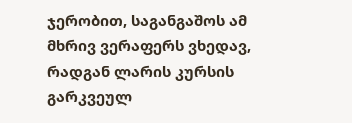ჯერობით, საგანგაშოს ამ მხრივ ვერაფერს ვხედავ, რადგან ლარის კურსის გარკვეულ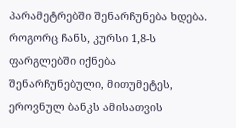პარამეტრებში შენარჩუნება ხდება. როგორც ჩანს, კურსი 1,8-ს ფარგლებში იქნება შენარჩუნებული, მითუმეტეს, ეროვნულ ბანკს ამისათვის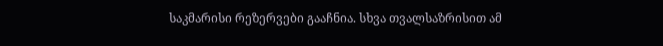საკმარისი რეზერვები გააჩნია. სხვა თვალსაზრისით ამ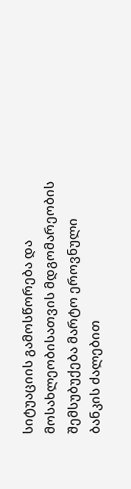სიტუაციის გამოსწორება და მოსახლეობისათვის მდგომარეობის შემსუბუქება მარტო ეროვნული ბანკის ძალებით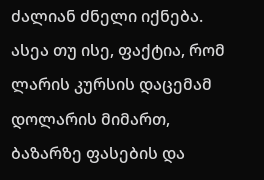ძალიან ძნელი იქნება. ასეა თუ ისე, ფაქტია, რომ ლარის კურსის დაცემამ დოლარის მიმართ, ბაზარზე ფასების და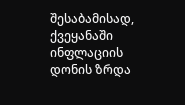შესაბამისად, ქვეყანაში ინფლაციის დონის ზრდა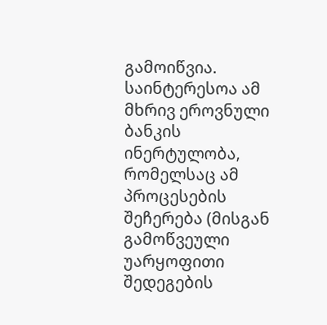გამოიწვია. საინტერესოა ამ მხრივ ეროვნული ბანკის ინერტულობა, რომელსაც ამ პროცესების შეჩერება (მისგან გამოწვეული უარყოფითი შედეგების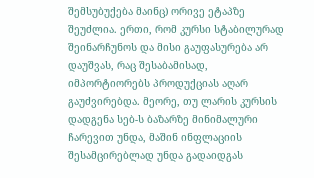შემსუბუქება მაინც) ორივე ეტაპზე შეუძლია. ერთი, რომ კურსი სტაბილურად შეინარჩუნოს და მისი გაუფასურება არ დაუშვას, რაც შესაბამისად, იმპორტიორებს პროდუქციას აღარ გაუძვირებდა. მეორე, თუ ლარის კურსის დადგენა სებ-ს ბაზარზე მინიმალური ჩარევით უნდა, მაშინ ინფლაციის შესამცირებლად უნდა გადაიდგას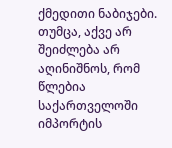ქმედითი ნაბიჯები. თუმცა, აქვე არ შეიძლება არ აღინიშნოს, რომ წლებია საქართველოში იმპორტის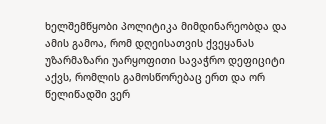ხელშემწყობი პოლიტიკა მიმდინარეობდა და ამის გამოა, რომ დღეისათვის ქვეყანას უზარმაზარი უარყოფითი სავაჭრო დეფიციტი აქვს, რომლის გამოსწორებაც ერთ და ორ წელიწადში ვერ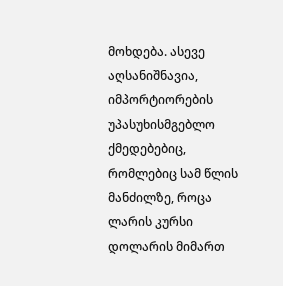მოხდება. ასევე აღსანიშნავია, იმპორტიორების უპასუხისმგებლო ქმედებებიც, რომლებიც სამ წლის მანძილზე, როცა ლარის კურსი დოლარის მიმართ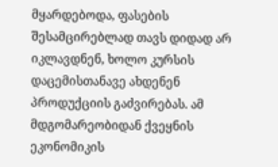მყარდებოდა, ფასების შესამცირებლად თავს დიდად არ იკლავდნენ, ხოლო კურსის დაცემისთანავე ახდენენ პროდუქციის გაძვირებას. ამ მდგომარეობიდან ქვეყნის ეკონომიკის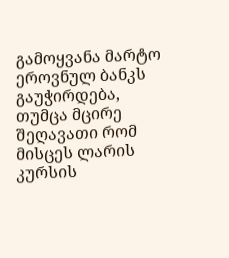გამოყვანა მარტო ეროვნულ ბანკს გაუჭირდება, თუმცა მცირე შეღავათი რომ მისცეს ლარის კურსის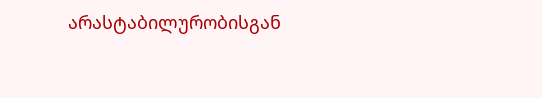არასტაბილურობისგან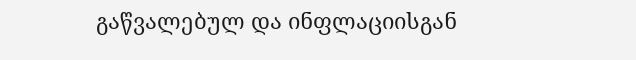გაწვალებულ და ინფლაციისგან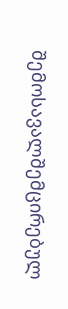შემოსავალშემცირებულ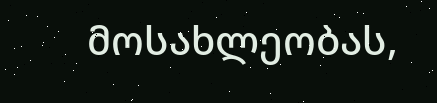მოსახლეობას,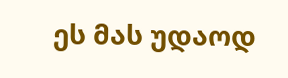ეს მას უდაოდ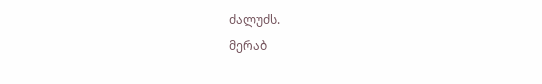ძალუძს.
მერაბ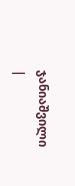ჯანიაშვილი
|